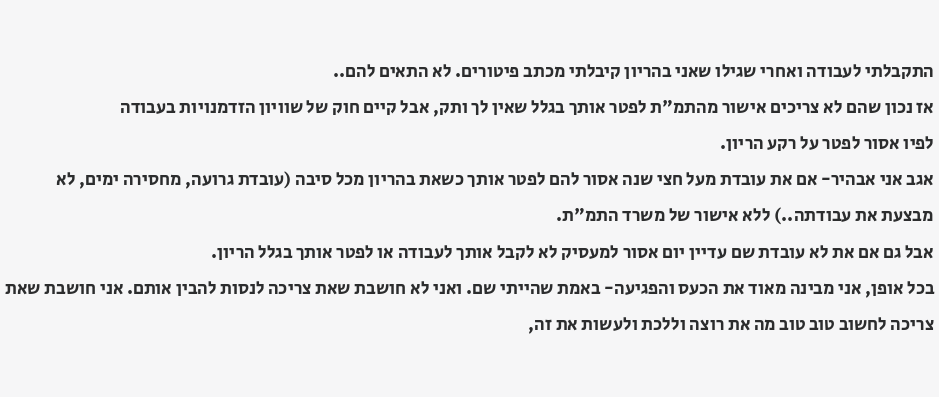התקבלתי לעבודה ואחרי שגילו שאני בהריון קיבלתי מכתב פיטורים. לא התאים להם..
אז נכון שהם לא צריכים אישור מהתמ"ת לפטר אותך בגלל שאין לך ותק, אבל קיים חוק של שוויון הזדמנויות בעבודה
לפיו אסור לפטר על רקע הריון.
אגב אני אבהיר- אם את עובדת מעל חצי שנה אסור להם לפטר אותך כשאת בהריון מכל סיבה (עובדת גרועה, מחסירה ימים, לא מבצעת את עבודתה..) ללא אישור של משרד התמ"ת.
אבל גם אם את לא עובדת שם עדיין יום אסור למעסיק לא לקבל אותך לעבודה או לפטר אותך בגלל הריון.
בכל אופן, אני מבינה מאוד את הכעס והפגיעה- באמת שהייתי שם. ואני לא חושבת שאת צריכה לנסות להבין אותם. אני חושבת שאת צריכה לחשוב טוב טוב מה את רוצה וללכת ולעשות את זה,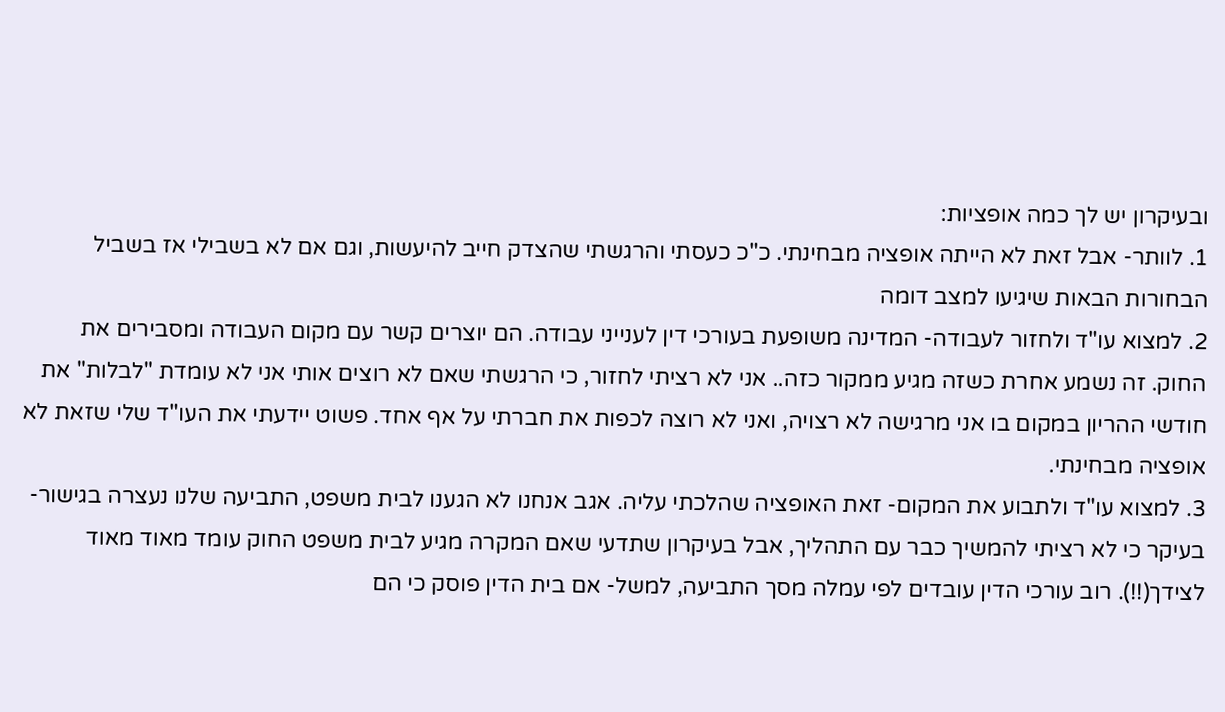ובעיקרון יש לך כמה אופציות:
1. לוותר- אבל זאת לא הייתה אופציה מבחינתי. כ"כ כעסתי והרגשתי שהצדק חייב להיעשות, וגם אם לא בשבילי אז בשביל הבחורות הבאות שיגיעו למצב דומה
2. למצוא עו"ד ולחזור לעבודה- המדינה משופעת בעורכי דין לענייני עבודה. הם יוצרים קשר עם מקום העבודה ומסבירים את החוק. זה נשמע אחרת כשזה מגיע ממקור כזה.. אני לא רציתי לחזור, כי הרגשתי שאם לא רוצים אותי אני לא עומדת "לבלות" את חודשי ההריון במקום בו אני מרגישה לא רצויה, ואני לא רוצה לכפות את חברתי על אף אחד. פשוט יידעתי את העו"ד שלי שזאת לא אופציה מבחינתי.
3. למצוא עו"ד ולתבוע את המקום- זאת האופציה שהלכתי עליה. אגב אנחנו לא הגענו לבית משפט, התביעה שלנו נעצרה בגישור- בעיקר כי לא רציתי להמשיך כבר עם התהליך, אבל בעיקרון שתדעי שאם המקרה מגיע לבית משפט החוק עומד מאוד מאוד לצידך(!!). רוב עורכי הדין עובדים לפי עמלה מסך התביעה, למשל- אם בית הדין פוסק כי הם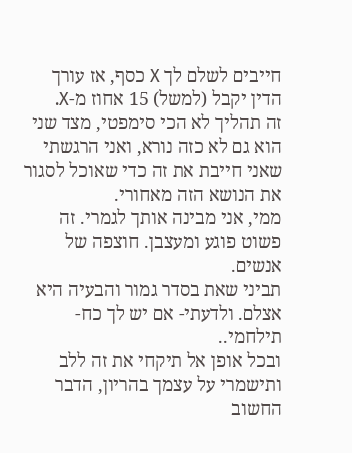חייבים לשלם לך X כסף, אז עורך הדין יקבל (למשל) 15 אחוז מ-X.
זה תהליך לא הכי סימפטי, מצד שני הוא גם לא כזה נורא, ואני הרגשתי שאני חייבת את זה כדי שאוכל לסגור את הנושא הזה מאחורי.
ממי, אני מבינה אותך לגמרי. זה פשוט פוגע ומעצבן. חוצפה של אנשים.
תביני שאת בסדר גמור והבעיה היא אצלם. ולדעתי- אם יש לך כח- תילחמי..
ובכל אופן אל תיקחי את זה ללב ותישמרי על עצמך בהריון, הדבר החשוב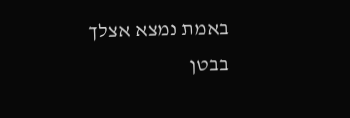באמת נמצא אצלך בבטן